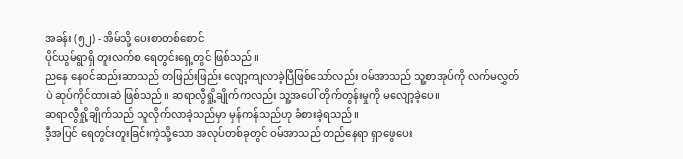အခန်း (၅၂) - အိမ်သို့ ပေးစာတစ်စောင်
ပိုင်ယွမ်ရွာရှိ တူးလက်စ ရေတွင်းရှေ့တွင် ဖြစ်သည်။
ညနေ နေဝင်ဆည်းဆာသည် တဖြည်းဖြည်း လျော့ကျလာခဲ့ပြီဖြစ်သော်လည်း ဝမ်အာသည် သူ့စာအုပ်ကို လက်မလွှတ်ပဲ ဆုပ်ကိုင်ထားဆဲ ဖြစ်သည်။ ဆရာလွီရှို့ချိုက်ကလည်း သူ့အပေါ် တိုက်တွန်းမှုကို မလျော့ခဲ့ပေ။
ဆရာလွီရှို့ချိုက်သည် သူလိုက်လာခဲ့သည်မှာ မှန်ကန်သည်ဟု ခံစားခဲ့ရသည်။
ဒီ့အပြင် ရေတွင်းတူးခြင်းကဲ့သို့သော အလုပ်တစ်ခုတွင် ဝမ်အာသည် တည်နေရာ ရှာဖွေပေး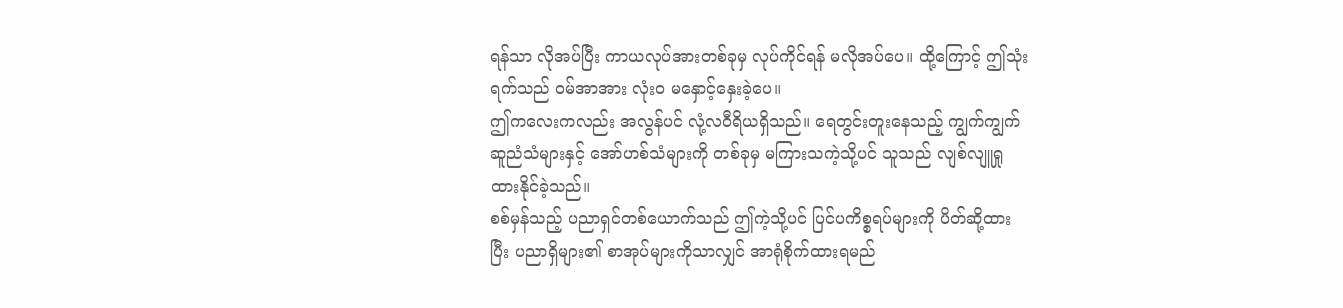ရန်သာ လိုအပ်ပြီး ကာယလုပ်အားတစ်ခုမှ လုပ်ကိုင်ရန် မလိုအပ်ပေ။ ထို့ကြောင့် ဤသုံးရက်သည် ဝမ်အာအား လုံး၀ မနှောင့်နှေးခဲ့ပေ။
ဤကလေးကလည်း အလွန်ပင် လုံ့လဝီရိယရှိသည်။ ရေတွင်းတူးနေသည့် ကျွက်ကျွက်ဆူညံသံများနှင့် အော်ဟစ်သံများကို တစ်ခုမှ မကြားသကဲ့သို့ပင် သူသည် လျစ်လျူရှုထားနိုင်ခဲ့သည်။
စစ်မှန်သည့် ပညာရှင်တစ်ယောက်သည် ဤကဲ့သို့ပင် ပြင်ပကိစ္စရပ်များကို ပိတ်ဆို့ထားပြီး ပညာရှိများ၏ စာအုပ်များကိုသာလျှင် အာရုံစိုက်ထားရမည်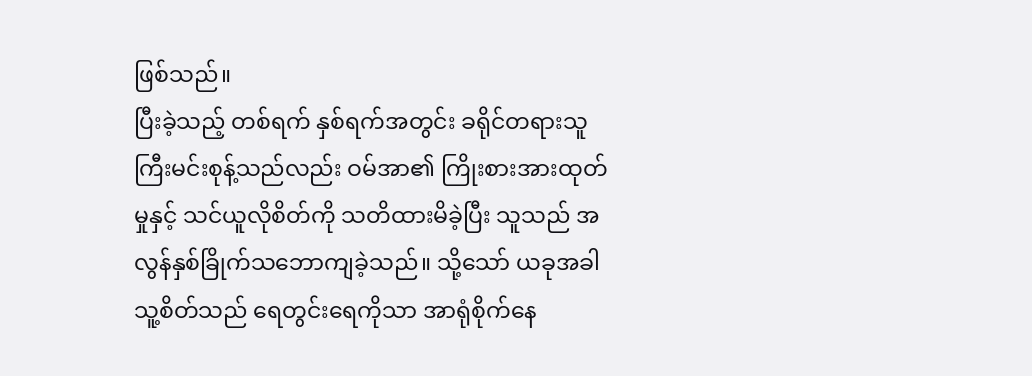ဖြစ်သည်။
ပြီးခဲ့သည့် တစ်ရက် နှစ်ရက်အတွင်း ခရိုင်တရားသူကြီးမင်းစုန့်သည်လည်း ဝမ်အာ၏ ကြိုးစားအားထုတ်မှုနှင့် သင်ယူလိုစိတ်ကို သတိထားမိခဲ့ပြီး သူသည် အလွန်နှစ်ခြိုက်သဘောကျခဲ့သည်။ သို့သော် ယခုအခါ သူ့စိတ်သည် ရေတွင်းရေကိုသာ အာရုံစိုက်နေ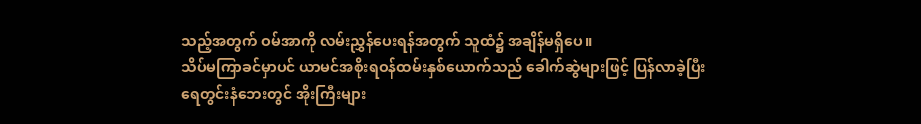သည့်အတွက် ဝမ်အာကို လမ်းညွှန်ပေးရန်အတွက် သူထံ၌ အချိန်မရှိပေ။
သိပ်မကြာခင်မှာပင် ယာမင်အစိုးရဝန်ထမ်းနှစ်ယောက်သည် ခေါက်ဆွဲများဖြင့် ပြန်လာခဲ့ပြီး ရေတွင်းနံဘေးတွင် အိုးကြီးများ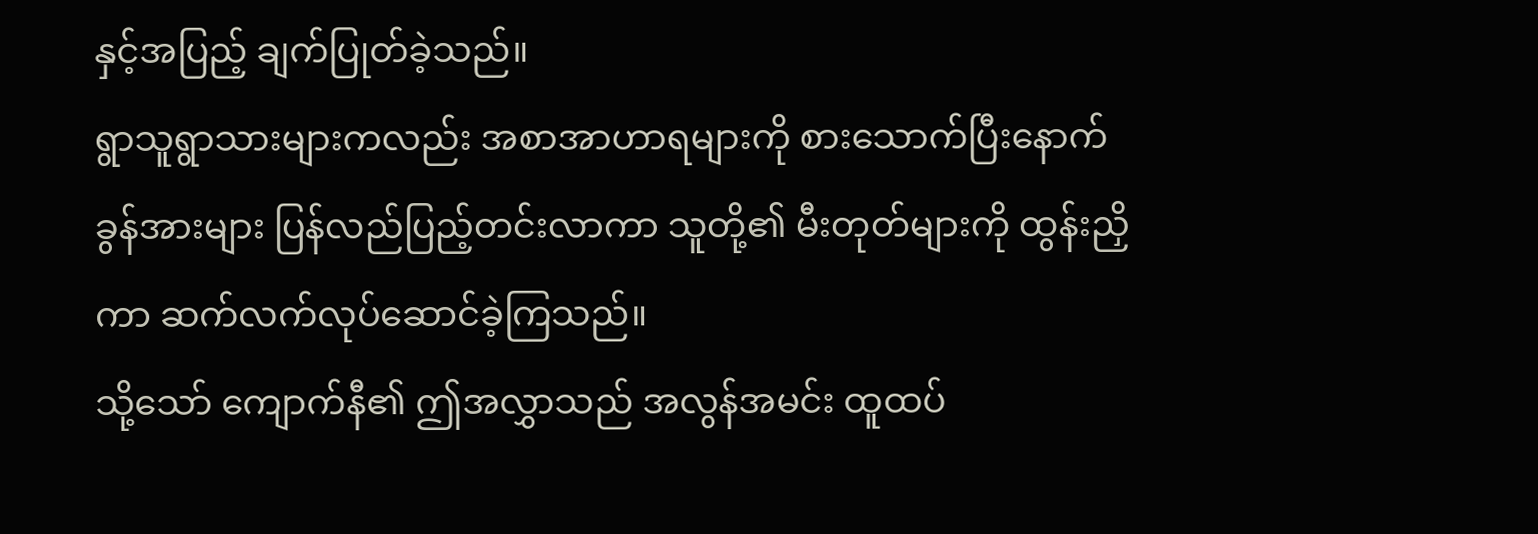နှင့်အပြည့် ချက်ပြုတ်ခဲ့သည်။
ရွာသူရွာသားများကလည်း အစာအာဟာရများကို စားသောက်ပြီးနောက် ခွန်အားများ ပြန်လည်ပြည့်တင်းလာကာ သူတို့၏ မီးတုတ်များကို ထွန်းညှိကာ ဆက်လက်လုပ်ဆောင်ခဲ့ကြသည်။
သို့သော် ကျောက်နီ၏ ဤအလွှာသည် အလွန်အမင်း ထူထပ်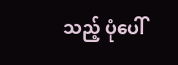သည့် ပုံပေါ်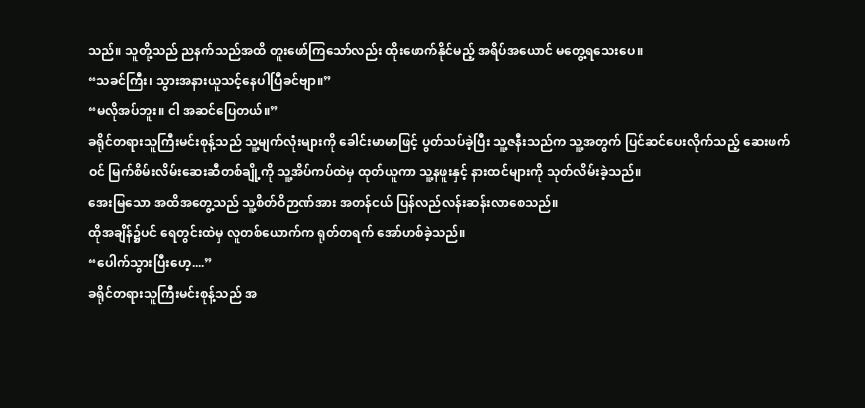သည်။ သူတို့သည် ညနက်သည်အထိ တူးဖော်ကြသော်လည်း ထိုးဖောက်နိုင်မည့် အရိပ်အယောင် မတွေ့ရသေးပေ။
“သခင်ကြီး၊ သွားအနားယူသင့်နေပါပြီခင်ဗျာ။”
“မလိုအပ်ဘူး။ ငါ အဆင်ပြေတယ်။”
ခရိုင်တရားသူကြီးမင်းစုန့်သည် သူ့မျက်လုံးများကို ခေါင်းမာမာဖြင့် ပွတ်သပ်ခဲ့ပြီး သူ့ဇနီးသည်က သူ့အတွက် ပြင်ဆင်ပေးလိုက်သည့် ဆေးဖက်ဝင် မြက်စိမ်းလိမ်းဆေးဆီတစ်ချို့ကို သူ့အိပ်ကပ်ထဲမှ ထုတ်ယူကာ သူ့နဖူးနှင့် နားထင်များကို သုတ်လိမ်းခဲ့သည်။
အေးမြသော အထိအတွေ့သည် သူ့စိတ်ဝိဉာဏ်အား အတန်ငယ် ပြန်လည်လန်းဆန်းလာစေသည်။
ထိုအချိန်၌ပင် ရေတွင်းထဲမှ လူတစ်ယောက်က ရုတ်တရက် အော်ဟစ်ခဲ့သည်။
“ပေါက်သွားပြီးဟေ့....”
ခရိုင်တရားသူကြီးမင်းစုန့်သည် အ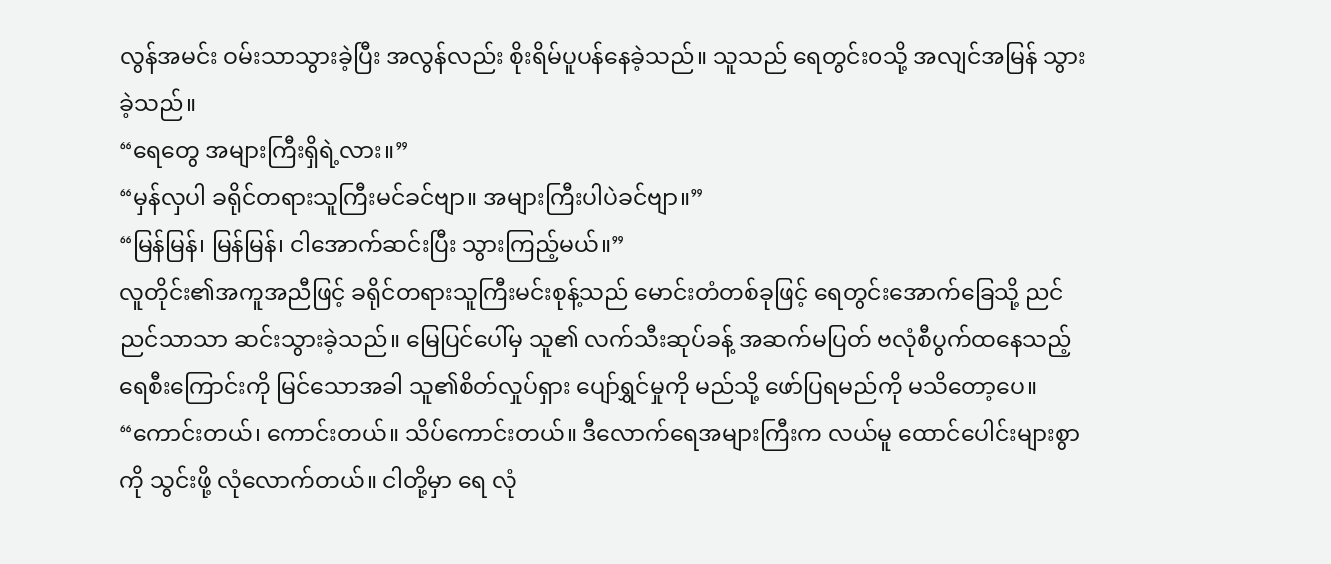လွန်အမင်း ဝမ်းသာသွားခဲ့ပြီး အလွန်လည်း စိုးရိမ်ပူပန်နေခဲ့သည်။ သူသည် ရေတွင်း၀သို့ အလျင်အမြန် သွားခဲ့သည်။
“ရေတွေ အများကြီးရှိရဲ့လား။”
“မှန်လှပါ ခရိုင်တရားသူကြီးမင်ခင်ဗျာ။ အများကြီးပါပဲခင်ဗျာ။”
“မြန်မြန်၊ မြန်မြန်၊ ငါအောက်ဆင်းပြီး သွားကြည့်မယ်။”
လူတိုင်း၏အကူအညီဖြင့် ခရိုင်တရားသူကြီးမင်းစုန့်သည် မောင်းတံတစ်ခုဖြင့် ရေတွင်းအောက်ခြေသို့ ညင်ညင်သာသာ ဆင်းသွားခဲ့သည်။ မြေပြင်ပေါ်မှ သူ၏ လက်သီးဆုပ်ခန့် အဆက်မပြတ် ဗလုံစီပွက်ထနေသည့် ရေစီးကြောင်းကို မြင်သောအခါ သူ၏စိတ်လှုပ်ရှား ပျော်ရွှင်မှုကို မည်သို့ ဖော်ပြရမည်ကို မသိတော့ပေ။
“ကောင်းတယ်၊ ကောင်းတယ်။ သိပ်ကောင်းတယ်။ ဒီလောက်ရေအများကြီးက လယ်မူ ထောင်ပေါင်းများစွာကို သွင်းဖို့ လုံလောက်တယ်။ ငါတို့မှာ ရေ လုံ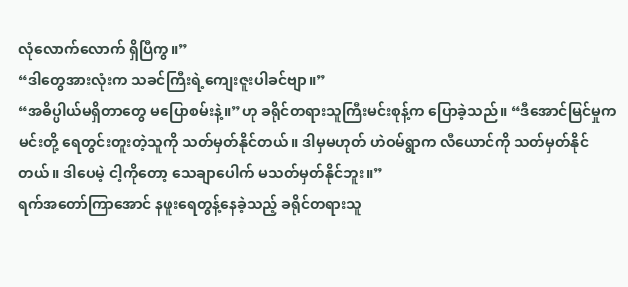လုံလောက်လောက် ရှိပြီကွ။”
“ဒါတွေအားလုံးက သခင်ကြီးရဲ့ကျေးဇူးပါခင်ဗျာ။”
“အဓိပ္ပါယ်မရှိတာတွေ မပြောစမ်းနဲ့။”ဟု ခရိုင်တရားသူကြီးမင်းစုန့်က ပြောခဲ့သည်။ “ဒီအောင်မြင်မှုက မင်းတို့ ရေတွင်းတူးတဲ့သူကို သတ်မှတ်နိုင်တယ်။ ဒါမှမဟုတ် ဟဲဝမ်ရွာက လီယောင်ကို သတ်မှတ်နိုင်တယ်။ ဒါပေမဲ့ ငါ့ကိုတော့ သေချာပေါက် မသတ်မှတ်နိုင်ဘူး။”
ရက်အတော်ကြာအောင် နဖူးရေတွန့်နေခဲ့သည့် ခရိုင်တရားသူ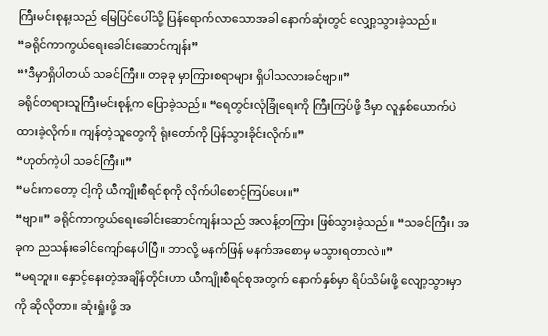ကြီးမင်းစုန့းသည် မြေပြင်ပေါ်သို့ ပြန်ရောက်လာသောအခါ နောက်ဆုံးတွင် လျှော့သွားခဲ့သည်။
“ခရိုင်ကာကွယ်ရေးခေါင်းဆောင်ကျန်း”
“’ဒီမှာရှိပါတယ် သခင်ကြီး။ တခုခု မှာကြားစရာများ ရှိပါသလားခင်ဗျာ။”
ခရိုင်တရားသူကြီးမင်းစုန့်က ပြောခဲ့သည်။ “ရေတွင်းလုံခြုံရေးကို ကြီးကြပ်ဖို့ ဒီမှာ လူနှစ်ယောက်ပဲ ထားခဲ့လိုက်။ ကျန်တဲ့သူတွေကို ရုံးတော်ကို ပြန်သွားခိုင်းလိုက်။”
“ဟုတ်ကဲ့ပါ သခင်ကြီး။”
“မင်းကတော့ ငါ့ကို ယီကျိုးစီရင်စုကို လိုက်ပါစောင့်ကြပ်ပေး။”
“ဗျာ။” ခရိုင်ကာကွယ်ရေးခေါင်းဆောင်ကျန်းသည် အလန့်တကြား ဖြစ်သွားခဲ့သည်။ “သခင်ကြီး၊ အခုက ညသန်းခေါင်ကျော်နေပါပြီ။ ဘာလို့ မနက်ဖြန် မနက်အစောမှ မသွားရတာလဲ။”
“မရဘူး။ နှောင့်နေးတဲ့အချိန်တိုင်းဟာ ယီကျိုးစီရင်စုအတွက် နောက်နှစ်မှာ ရိပ်သိမ်းဖို့ လျော့သွားမှာကို ဆိုလိုတာ။ ဆုံးရှုံးဖို့ အ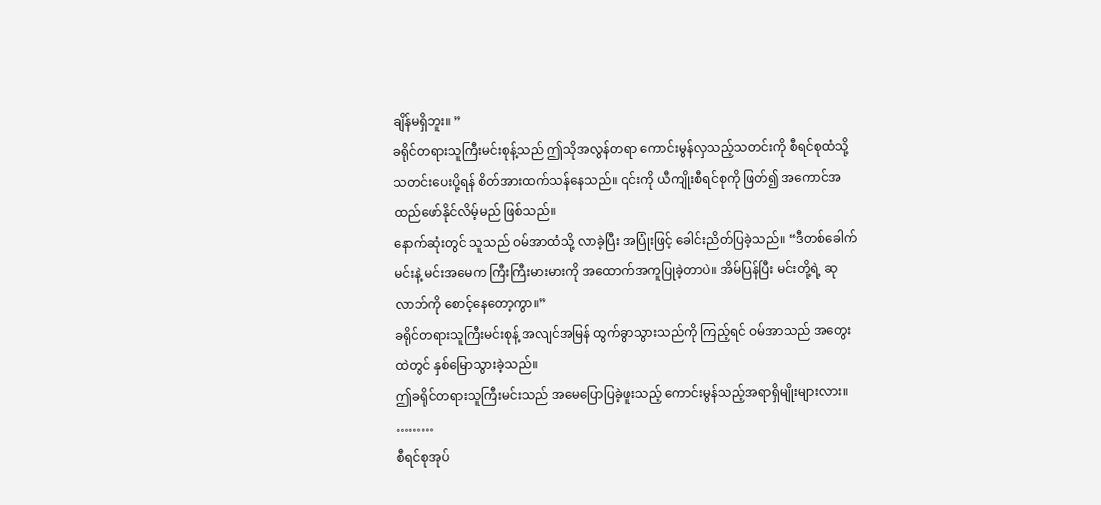ချိန်မရှိဘူး။ ”
ခရိုင်တရားသူကြီးမင်းစုန့်သည် ဤသိုအလွန်တရာ ကောင်းမွန်လှသည့်သတင်းကို စီရင်စုထံသို့ သတင်းပေးပို့ရန် စိတ်အားထက်သန်နေသည်။ ၎င်းကို ယီကျိုးစီရင်စုကို ဖြတ်၍ အကောင်အထည်ဖော်နိုင်လိမ့်မည် ဖြစ်သည်။
နောက်ဆုံးတွင် သူသည် ဝမ်အာထံသို့ လာခဲ့ပြီး အပြုံးဖြင့် ခေါင်းညိတ်ပြခဲ့သည်။ “ဒီတစ်ခေါက် မင်းနဲ့ မင်းအမေက ကြီးကြီးမားမားကို အထောက်အကူပြုခဲ့တာပဲ။ အိမ်ပြန်ပြီး မင်းတို့ရဲ့ ဆုလာဘ်ကို စောင့်နေတော့ကွာ။”
ခရိုင်တရားသူကြီးမင်းစုန့် အလျင်အမြန် ထွက်ခွာသွားသည်ကို ကြည့်ရင် ဝမ်အာသည် အတွေးထဲတွင် နှစ်မြောသွားခဲ့သည်။
ဤခရိုင်တရားသူကြီးမင်းသည် အမေပြောပြခဲ့ဖူးသည့် ကောင်းမွန်သည့်အရာရှိမျိုးများလား။
………
စီရင်စုအုပ်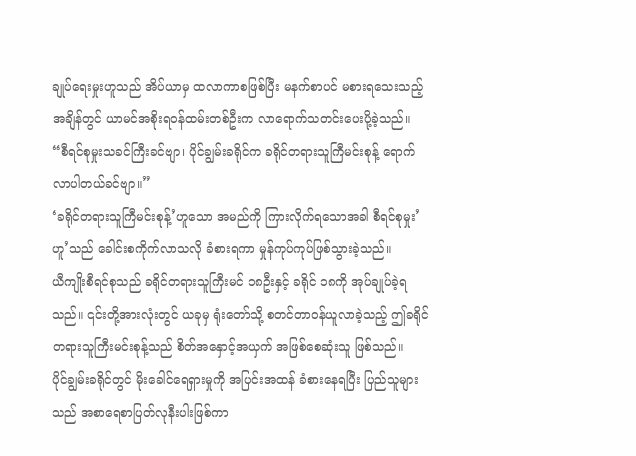ချုပ်ရေးမှုးဟူသည် အိပ်ယာမှ ထလာကာစဖြစ်ပြီး မနက်စာပင် မစားရသေးသည့်အချိန်တွင် ယာမင်အစိုးရဝန်ထမ်းတစ်ဦးက လာရောက်သတင်းပေးပို့ခဲ့သည်။
“စီရင်စုမှုးသခင်ကြီးခင်ဗျာ၊ ပိုင်ချွမ်းခရိုင်က ခရိုင်တရားသူကြီမင်းစုန့် ရောက်လာပါတယ်ခင်ဗျာ။”
‘ခရိုင်တရားသူကြီမင်းစုန့်’ဟူသော အမည်ကို ကြားလိုက်ရသောအခါ စီရင်စုမှုး’ဟူ’သည် ခေါင်းစကိုက်လာသလို ခံစားရကာ မှုန်ကုပ်ကုပ်ဖြစ်သွားခဲ့သည်။
ယီကျိုးစီရင်စုသည် ခရိုင်တရားသူကြီးမင် ၁၈ဦးနှင့် ခရိုင် ၁၈ကို အုပ်ချုပ်ခဲ့ရသည်။ ၎င်းတို့အားလုံးတွင် ယခုမှ ရုံးတော်သို့ စတင်တာဝန်ယူလာခဲ့သည့် ဤခရိုင်တရားသူကြီးမင်းစုန့်သည် စိတ်အနှောင့်အယှက် အဖြစ်စေဆုံးသူ ဖြစ်သည်။
ပိုင်ချွမ်းခရိုင်တွင် မိုးခေါင်ရေရှားမှုကို အပြင်းအထန် ခံစားနေရပြီး ပြည်သူများသည် အစာရေစာပြတ်လုနီးပါးဖြစ်ကာ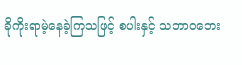ခိုကိုးရာမဲ့နေခဲ့ကြသဖြင့် စပါးနှင့် သဘာဝဘေး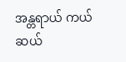အန္တရာယ် ကယ်ဆယ်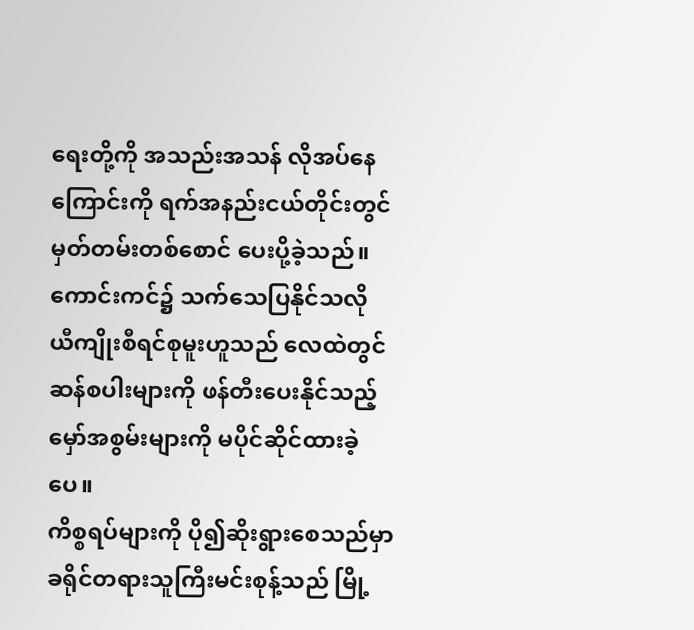ရေးတို့ကို အသည်းအသန် လိုအပ်နေကြောင်းကို ရက်အနည်းငယ်တိုင်းတွင် မှတ်တမ်းတစ်စောင် ပေးပို့ခဲ့သည်။
ကောင်းကင်၌ သက်သေပြနိုင်သလို ယီကျိုးစီရင်စုမူးဟူသည် လေထဲတွင် ဆန်စပါးများကို ဖန်တီးပေးနိုင်သည့် မှော်အစွမ်းများကို မပိုင်ဆိုင်ထားခဲ့ပေ။
ကိစ္စရပ်များကို ပို၍ဆိုးရွားစေသည်မှာ ခရိုင်တရားသူကြီးမင်းစုန့်သည် မြို့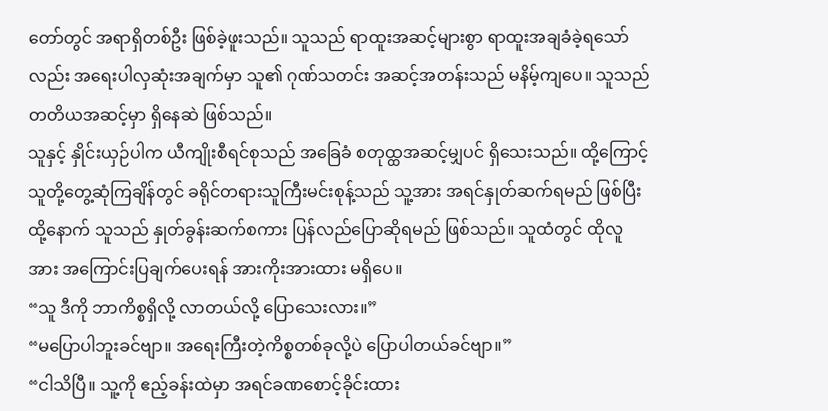တော်တွင် အရာရှိတစ်ဦး ဖြစ်ခဲ့ဖူးသည်။ သူသည် ရာထူးအဆင့်များစွာ ရာထူးအချခံခဲ့ရသော်လည်း အရေးပါလှဆုံးအချက်မှာ သူ၏ ဂုဏ်သတင်း အဆင့်အတန်းသည် မနိမ့်ကျပေ။ သူသည် တတိယအဆင့်မှာ ရှိနေဆဲ ဖြစ်သည်။
သူနှင့် နှိုင်းယှဉ်ပါက ယီကျိုးစီရင်စုသည် အခြေခံ စတုထ္ထအဆင့်မျှပင် ရှိသေးသည်။ ထို့ကြောင့် သူတို့တွေ့ဆုံကြချိန်တွင် ခရိုင်တရားသူကြီးမင်းစုန့်သည် သူ့အား အရင်နှုတ်ဆက်ရမည် ဖြစ်ပြီး ထို့နောက် သူသည် နှုတ်ခွန်းဆက်စကား ပြန်လည်ပြောဆိုရမည် ဖြစ်သည်။ သူထံတွင် ထိုလူအား အကြောင်းပြချက်ပေးရန် အားကိုးအားထား မရှိပေ။
“သူ ဒီကို ဘာကိစ္စရှိလို့ လာတယ်လို့ ပြောသေးလား။”
“မပြောပါဘူးခင်ဗျာ။ အရေးကြီးတဲ့ကိစ္စတစ်ခုလို့ပဲ ပြောပါတယ်ခင်ဗျာ။”
“ငါသိပြီ။ သူ့ကို ဧည့်ခန်းထဲမှာ အရင်ခဏစောင့်ခိုင်းထား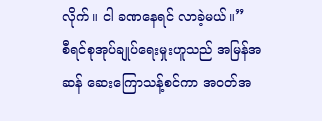လိုက်။ ငါ ခဏနေရင် လာခဲ့မယ်။”
စီရင်စုအုပ်ချုပ်ရေးမှုးဟူသည် အမြန်အဆန် ဆေးကြောသန့်စင်ကာ အဝတ်အ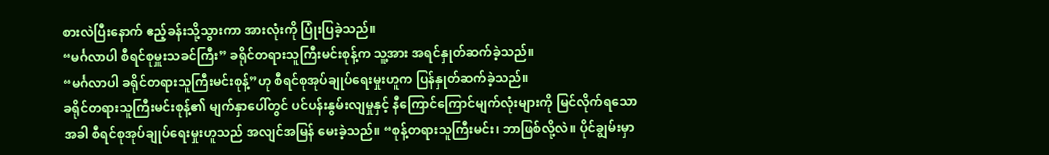စားလဲပြီးနောက် ဧည့်ခန်းသို့သွားကာ အားလုံးကို ပြုံးပြခဲ့သည်။
“မင်္ဂလာပါ စီရင်စုမှူးသခင်ကြီး” ခရိုင်တရားသူကြီးမင်းစုန့်က သူ့အား အရင်နှုတ်ဆက်ခဲ့သည်။
“မင်္ဂလာပါ ခရိုင်တရားသူကြီးမင်းစုန့်”ဟု စီရင်စုအုပ်ချုပ်ရေးမှုးဟူက ပြန်နှုတ်ဆက်ခဲ့သည်။
ခရိုင်တရားသူကြီးမင်းစုန့်၏ မျက်နှာပေါ်တွင် ပင်ပန်းနွမ်းလျမှုနှင့် နီကြောင်ကြောင်မျက်လုံးများကို မြင်လိုက်ရသောအခါ စီရင်စုအုပ်ချုပ်ရေးမှုးဟူသည် အလျင်အမြန် မေးခဲ့သည်။ “စုန့်တရားသူကြီးမင်း၊ ဘာဖြစ်လို့လဲ။ ပိုင်ချွမ်းမှာ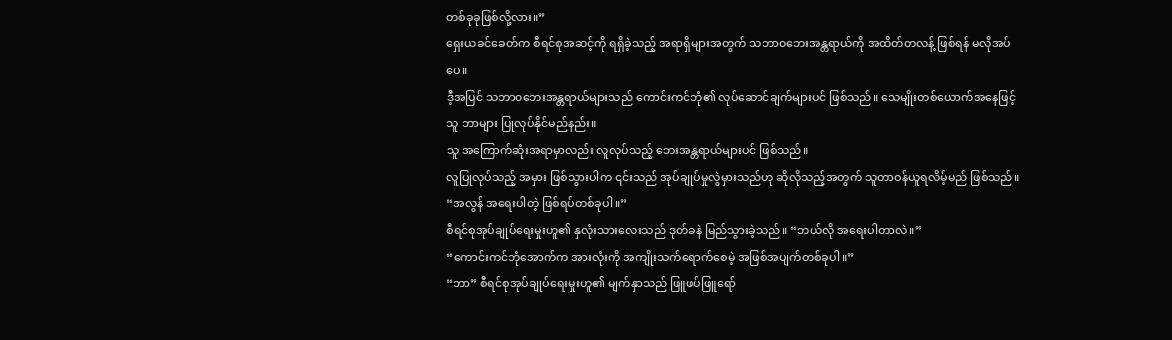တစ်ခုခုဖြစ်လို့လား။”
ရှေးယခင်ခေတ်က စီရင်စုအဆင့်ကို ရရှိခဲ့သည့် အရာရှိများအတွက် သဘာ၀ဘေးအန္တရာယ်ကို အထိတ်တလန့် ဖြစ်ရန် မလိုအပ်ပေ။
ဒီ့အပြင် သဘာ၀ဘေးအန္တရာယ်များသည် ကောင်းကင်ဘုံ၏ လုပ်ဆောင်ချက်များပင် ဖြစ်သည်။ သေမျိုးတစ်ယောက်အနေဖြင့် သူ ဘာများ ပြုလုပ်နိုင်မည်နည်း။
သူ အကြောက်ဆုံးအရာမှာလည်း လူလုပ်သည့် ဘေးအန္တရာယ်များပင် ဖြစ်သည်။
လူပြုလုပ်သည့် အမှား ဖြစ်သွားပါက ၎င်းသည် အုပ်ချုပ်မှုလွဲမှားသည်ဟု ဆိုလိုသည့်အတွက် သူတာဝန်ယူရလိမ့်မည် ဖြစ်သည်။
“အလွန် အရေးပါတဲ့ ဖြစ်ရပ်တစ်ခုပါ။”
စီရင်စုအုပ်ချုပ်ရေးမှုးဟူ၏ နှလုံးသားလေးသည် ဒုတ်ခနဲ မြည်သွားခဲ့သည်။ “ဘယ်လို အရေးပါတာလဲ။”
“ကောင်းကင်ဘုံအောက်က အားလုံးကို အကျိုးသက်ရောက်စေမဲ့ အဖြစ်အပျက်တစ်ခုပါ။”
“ဘာ” စီရင်စုအုပ်ချုပ်ရေးမှုးဟူ၏ မျက်နှာသည် ဖြူဖပ်ဖြူရော်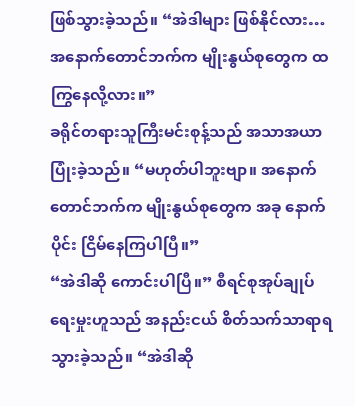ဖြစ်သွားခဲ့သည်။ “အဲဒါများ ဖြစ်နိုင်လား… အနောက်တောင်ဘက်က မျိုးနွယ်စုတွေက ထကြွနေလို့လား။”
ခရိုင်တရားသူကြီးမင်းစုန့်သည် အသာအယာ ပြုံးခဲ့သည်။ “မဟုတ်ပါဘူးဗျာ။ အနောက်တောင်ဘက်က မျိုးနွယ်စုတွေက အခု နောက်ပိုင်း ငြိမ်နေကြပါပြီ။”
“အဲဒါဆို ကောင်းပါပြီ။” စီရင်စုအုပ်ချုပ်ရေးမှုးဟူသည် အနည်းငယ် စိတ်သက်သာရာရသွားခဲ့သည်။ “အဲဒါဆို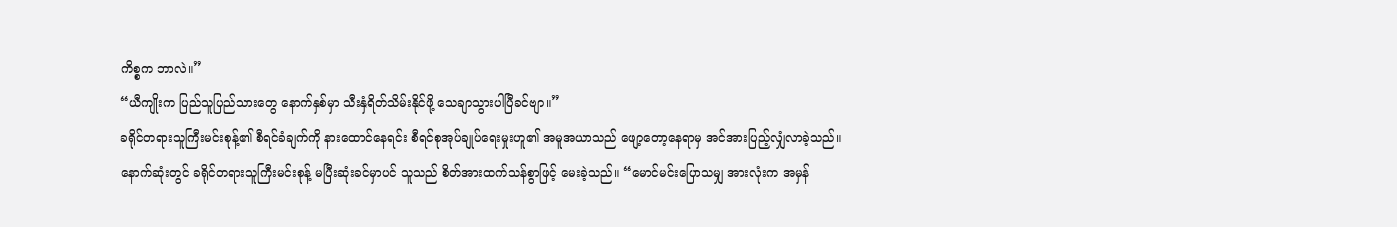ကိစ္စက ဘာလဲ။”
“ယီကျိုးက ပြည်သူပြည်သားတွေ နောက်နှစ်မှာ သီးနှံရိတ်သိမ်းနိုင်ဖို့ သေချာသွားပါပြီခင်ဗျာ။”
ခရိုင်တရားသူကြီးမင်းစုန့်၏ စီရင်ခံချက်ကို နားထောင်နေရင်း စီရင်စုအုပ်ချုပ်ရေးမှုးဟူ၏ အမူအယာသည် ဖျော့တော့နေရာမှ အင်အားပြည့်လျှံလာခဲ့သည်။
နောက်ဆုံးတွင် ခရိုင်တရားသူကြီးမင်းစုန့် မပြီးဆုံးခင်မှာပင် သူသည် စိတ်အားထက်သန်စွာဖြင့် မေးခဲ့သည်။ “မောင်မင်းပြောသမျှ အားလုံးက အမှန်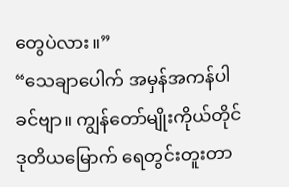တွေပဲလား။”
“သေချာပေါက် အမှန်အကန်ပါခင်ဗျာ။ ကျွန်တော်မျိုးကိုယ်တိုင် ဒုတိယမြောက် ရေတွင်းတူးတာ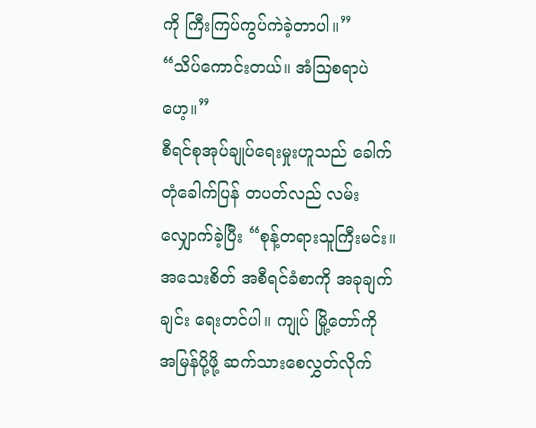ကို ကြီးကြပ်ကွပ်ကဲခဲ့တာပါ။”
“သိပ်ကောင်းတယ်။ အံဩစရာပဲဟေ့။”
စီရင်စုအုပ်ချုပ်ရေးမှုးဟူသည် ခေါက်တုံခေါက်ပြန် တပတ်လည် လမ်းလျှောက်ခဲ့ပြီး “စုန့်တရားသူကြီးမင်း။ အသေးစိတ် အစီရင်ခံစာကို အခုချက်ချင်း ရေးတင်ပါ။ ကျုပ် မြို့တော်ကို အမြန်ပို့ဖို့ ဆက်သားစေလွှတ်လိုက်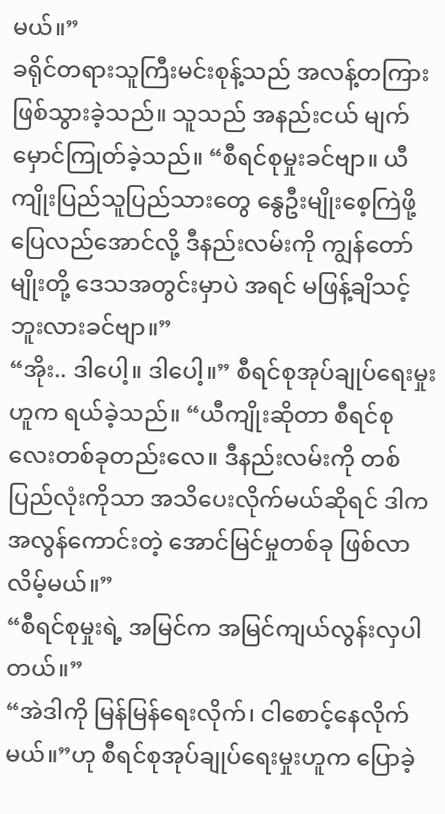မယ်။”
ခရိုင်တရားသူကြီးမင်းစုန့်သည် အလန့်တကြား ဖြစ်သွားခဲ့သည်။ သူသည် အနည်းငယ် မျက်မှောင်ကြုတ်ခဲ့သည်။ “စီရင်စုမှုးခင်ဗျာ။ ယီကျိုးပြည်သူပြည်သားတွေ နွေဦးမျိုးစေ့ကြဲဖို့ ပြေလည်အောင်လို့ ဒီနည်းလမ်းကို ကျွန်တော်မျိုးတို့ ဒေသအတွင်းမှာပဲ အရင် မဖြန့်ချိသင့်ဘူးလားခင်ဗျာ။”
“အိုး.. ဒါပေါ့။ ဒါပေါ့။” စီရင်စုအုပ်ချုပ်ရေးမှုးဟူက ရယ်ခဲ့သည်။ “ယီကျိုးဆိုတာ စီရင်စုလေးတစ်ခုတည်းလေ။ ဒီနည်းလမ်းကို တစ်ပြည်လုံးကိုသာ အသိပေးလိုက်မယ်ဆိုရင် ဒါက အလွန်ကောင်းတဲ့ အောင်မြင်မှုတစ်ခု ဖြစ်လာလိမ့်မယ်။”
“စီရင်စုမှုးရဲ့ အမြင်က အမြင်ကျယ်လွန်းလှပါတယ်။”
“အဲဒါကို မြန်မြန်ရေးလိုက်၊ ငါစောင့်နေလိုက်မယ်။”ဟု စီရင်စုအုပ်ချုပ်ရေးမှုးဟူက ပြောခဲ့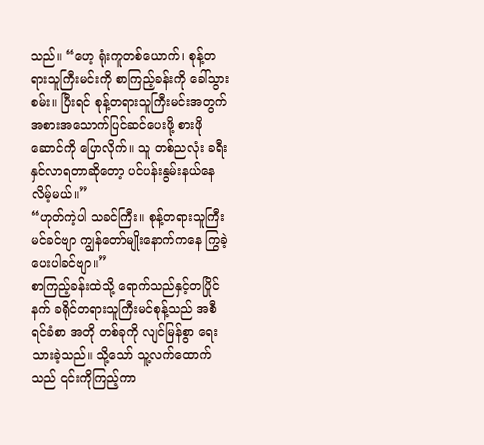သည်။ “ဟေ့ ရုံးကူတစ်ယောက်၊ စုန့်တရားသူကြီးမင်းကို စာကြည့်ခန်းကို ခေါ်သွားစမ်း။ ပြီးရင် စုန့်တရားသူကြီးမင်းအတွက် အစားအသောက်ပြင်ဆင်ပေးဖို့ စားဖိုဆောင်ကို ပြောလိုက်။ သူ တစ်ညလုံး ခရီးနှင်လာရတာဆိုတော့ ပင်ပန်းနွမ်းနယ်နေလိမ့်မယ်။”
“ဟုတ်ကဲ့ပါ သခင်ကြီး။ စုန့်တရားသူကြီးမင်ခင်ဗျာ ကျွန်တော်မျိုးနောက်ကနေ ကြွခဲ့ပေးပါခင်ဗျာ။”
စာကြည့်ခန်းထဲသို့ ရောက်သည်နှင့်တပြိုင်နက် ခရိုင်တရားသူကြီးမင်စုန့်သည် အစီရင်ခံစာ အတို တစ်ခုကို လျင်မြန်စွာ ရေးသားခဲ့သည်။ သို့သော် သူ့လက်ထောက်သည် ၎င်းကိုကြည့်ကာ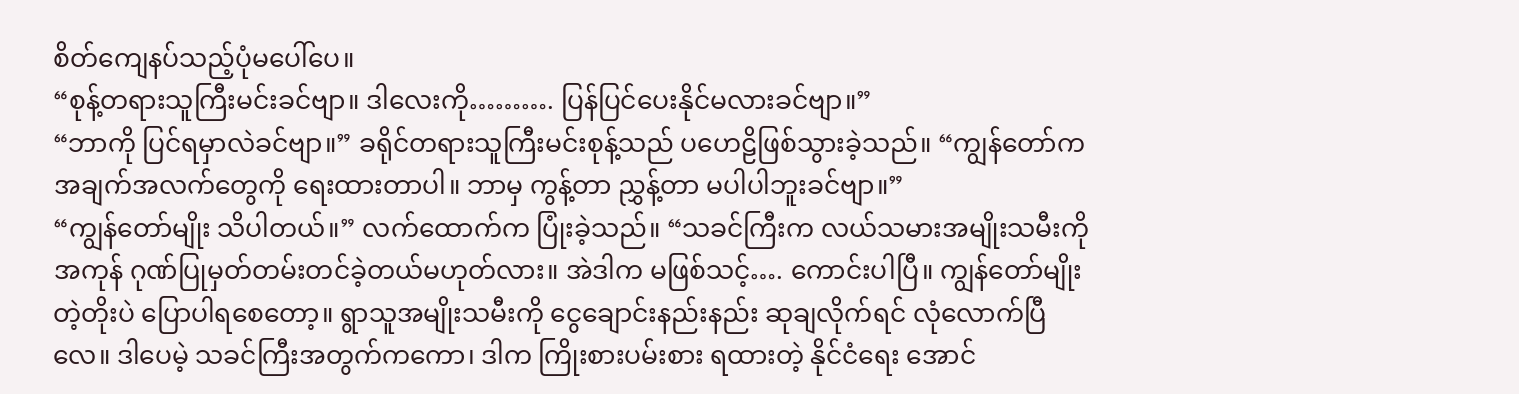စိတ်ကျေနပ်သည့်ပုံမပေါ်ပေ။
“စုန့်တရားသူကြီးမင်းခင်ဗျာ။ ဒါလေးကို………. ပြန်ပြင်ပေးနိုင်မလားခင်ဗျာ။”
“ဘာကို ပြင်ရမှာလဲခင်ဗျာ။” ခရိုင်တရားသူကြီးမင်းစုန့်သည် ပဟေဠိဖြစ်သွားခဲ့သည်။ “ကျွန်တော်က အချက်အလက်တွေကို ရေးထားတာပါ။ ဘာမှ ကွန့်တာ ညွှန့်တာ မပါပါဘူးခင်ဗျာ။”
“ကျွန်တော်မျိုး သိပါတယ်။” လက်ထောက်က ပြုံးခဲ့သည်။ “သခင်ကြီးက လယ်သမားအမျိုးသမီးကို အကုန် ဂုဏ်ပြုမှတ်တမ်းတင်ခဲ့တယ်မဟုတ်လား။ အဲဒါက မဖြစ်သင့်…. ကောင်းပါပြီ။ ကျွန်တော်မျိုး တဲ့တိုးပဲ ပြောပါရစေတော့။ ရွာသူအမျိုးသမီးကို ငွေချောင်းနည်းနည်း ဆုချလိုက်ရင် လုံလောက်ပြီလေ။ ဒါပေမဲ့ သခင်ကြီးအတွက်ကကော၊ ဒါက ကြိုးစားပမ်းစား ရထားတဲ့ နိုင်ငံရေး အောင်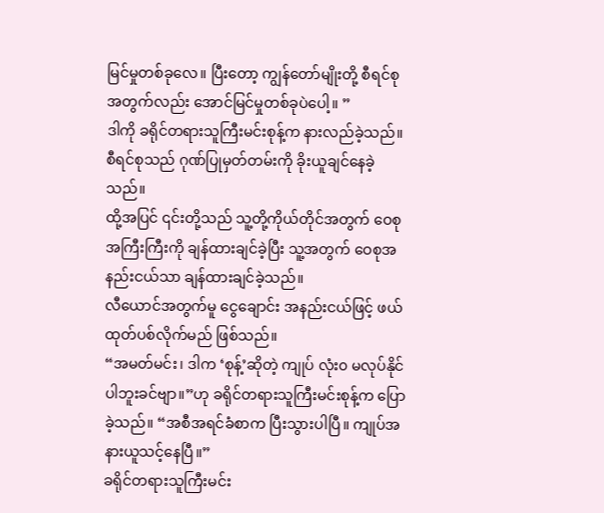မြင်မှုတစ်ခုလေ။ ပြီးတော့ ကျွန်တော်မျိုးတို့ စီရင်စုအတွက်လည်း အောင်မြင်မှုတစ်ခုပဲပေါ့။ ”
ဒါကို ခရိုင်တရားသူကြီးမင်းစုန့်က နားလည်ခဲ့သည်။ စီရင်စုသည် ဂုဏ်ပြုမှတ်တမ်းကို ခိုးယူချင်နေခဲ့သည်။
ထို့အပြင် ၎င်းတို့သည် သူ့တို့ကိုယ်တိုင်အတွက် ဝေစု အကြီးကြီးကို ချန်ထားချင်ခဲ့ပြီး သူ့အတွက် ဝေစုအနည်းငယ်သာ ချန်ထားချင်ခဲ့သည်။
လီယောင်အတွက်မူ ငွေချောင်း အနည်းငယ်ဖြင့် ဖယ်ထုတ်ပစ်လိုက်မည် ဖြစ်သည်။
“အမတ်မင်း၊ ဒါက ‘စုန့်’ဆိုတဲ့ ကျုပ် လုံး၀ မလုပ်နိုင်ပါဘူးခင်ဗျာ။”ဟု ခရိုင်တရားသူကြီးမင်းစုန့်က ပြောခဲ့သည်။ “အစီအရင်ခံစာက ပြီးသွားပါပြီ။ ကျုပ်အနားယူသင့်နေပြီ။”
ခရိုင်တရားသူကြီးမင်း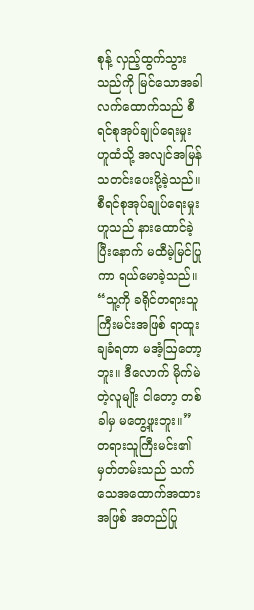စုန့် လှည့်ထွက်သွားသည်ကို မြင်သောအခါ လက်ထောက်သည် စီရင်စုအုပ်ချုပ်ရေးမှုးဟူထံသို့ အလျင်အမြန် သတင်းပေးပို့ခဲ့သည်။
စီရင်စုအုပ်ချုပ်ရေးမှုးဟူသည် နားထောင်ခဲ့ပြီးနောက် မထီမဲ့မြင်ပြုကာ ရယ်မောခဲ့သည်။ “သူ့ကို ခရိုင်တရားသူကြီးမင်းအဖြစ် ရာထူးချခံရတာ မအံ့ဩတော့ဘူး။ ဒီလောက် မိုက်မဲတဲ့လူမျိုး ငါတော့ တစ်ခါမှ မတွေ့ဖူးဘူး။”
တရားသူကြီးမင်း၏ မှတ်တမ်းသည် သက်သေအထောက်အထားအဖြစ် အတည်ပြု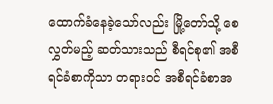ထောက်ခံနေခဲ့သော်လည်း မြို့တော်သို့ စေလွှတ်မည့် ဆတ်သားသည် စီရင်စု၏ အစီရင်ခံစာကိုသာ တရားဝင် အစီရင်ခံစာအ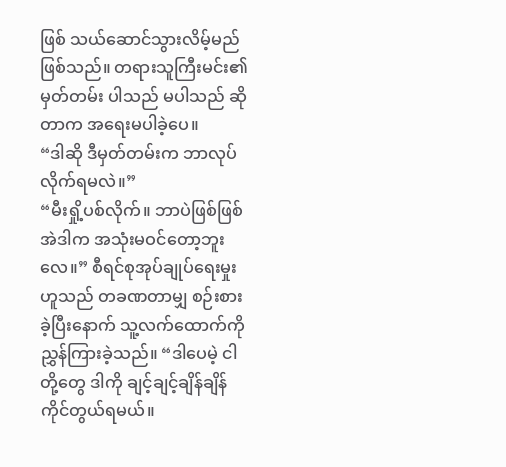ဖြစ် သယ်ဆောင်သွားလိမ့်မည် ဖြစ်သည်။ တရားသူကြီးမင်း၏ မှတ်တမ်း ပါသည် မပါသည် ဆိုတာက အရေးမပါခဲ့ပေ။
“ဒါဆို ဒီမှတ်တမ်းက ဘာလုပ်လိုက်ရမလဲ။”
“မီးရှို့ပစ်လိုက်။ ဘာပဲဖြစ်ဖြစ် အဲဒါက အသုံးမဝင်တော့ဘူးလေ။” စီရင်စုအုပ်ချုပ်ရေးမှုးဟူသည် တခဏတာမျှ စဉ်းစားခဲ့ပြီးနောက် သူ့လက်ထောက်ကို ညွှန်ကြားခဲ့သည်။ “ဒါပေမဲ့ ငါတို့တွေ ဒါကို ချင့်ချင့်ချိန်ချိန် ကိုင်တွယ်ရမယ်။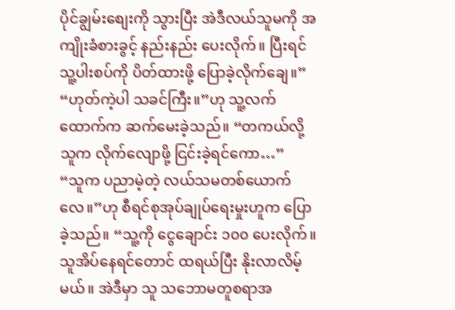ပိုင်ချွမ်းစျေးကို သွားပြီး အဲဒီလယ်သူမကို အကျိုးခံစားခွင့် နည်းနည်း ပေးလိုက်။ ပြီးရင် သူ့ပါးစပ်ကို ပိတ်ထားဖို့ ပြောခဲ့လိုက်ချေ။”
“ဟုတ်ကဲ့ပါ သခင်ကြီး။”ဟု သူ့လက်ထောက်က ဆက်မေးခဲ့သည်။ “တကယ်လို့ သူက လိုက်လျောဖို့ ငြင်းခဲ့ရင်ကော…”
“သူက ပညာမဲ့တဲ့ လယ်သမတစ်ယောက်လေ။”ဟု စီရင်စုအုပ်ချုပ်ရေးမှုးဟူက ပြောခဲ့သည်။ “သူ့ကို ငွေချောင်း ၁၀၀ ပေးလိုက်။ သူအိပ်နေရင်တောင် ထရယ်ပြီး နိုးလာလိမ့်မယ်။ အဲဒီမှာ သူ သဘောမတူစရာအ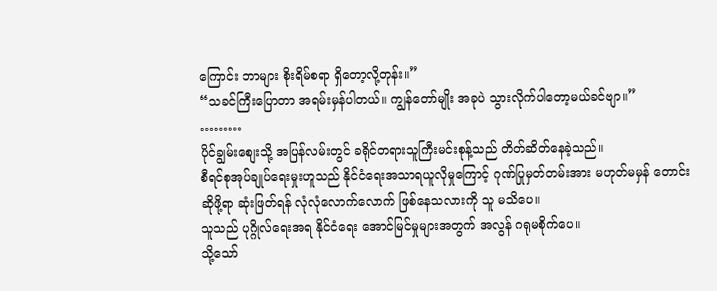ကြောင်း ဘာများ စိုးရိမ်စရာ ရှိတော့လို့တုန်း။”
“သခင်ကြီးပြောတာ အရမ်းမှန်ပါတယ်။ ကျွန်တော်မျိုး အခုပဲ သွားလိုက်ပါတော့မယ်ခင်ဗျာ။”
………
ပိုင်ချွမ်းစျေးသို့ အပြန်လမ်းတွင် ခရိုင်တရားသူကြီးမင်းစုန့်သည် တိတ်ဆိတ်နေခဲ့သည်။
စီရင်စုအုပ်ချုပ်ရေးမှုးဟူသည် နိုင်ငံရေးအသာရယူလိုမှုကြောင့် ဂုဏ်ပြုမှတ်တမ်းအား မဟုတ်မမှန် တောင်းဆိုဖို့ရာ ဆုံးဖြတ်ရန် လုံလုံလောက်လောက် ဖြစ်နေသလားကို သူ မသိပေ။
သူသည် ပုဂ္ဂိုလ်ရေးအရ နိုင်ငံရေး အောင်မြင်မှုများအတွက် အလွန် ဂရုမစိုက်ပေ။
သို့သော်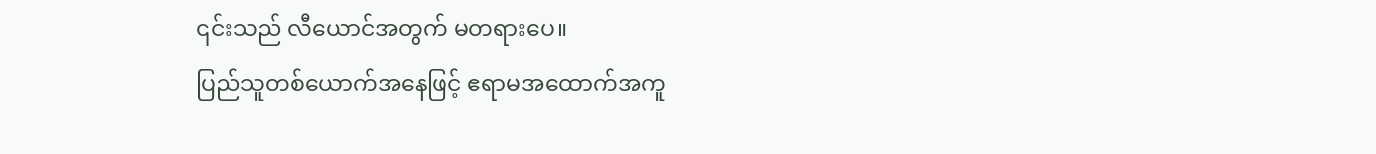၎င်းသည် လီယောင်အတွက် မတရားပေ။
ပြည်သူတစ်ယောက်အနေဖြင့် ဧရာမအထောက်အကူ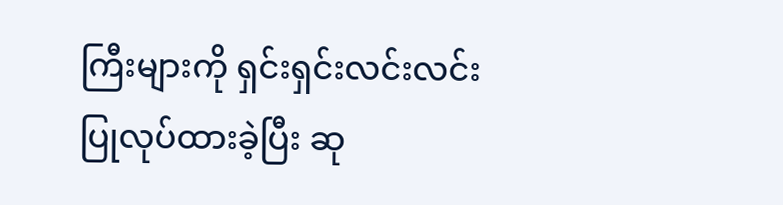ကြီးများကို ရှင်းရှင်းလင်းလင်းပြုလုပ်ထားခဲ့ပြီး ဆု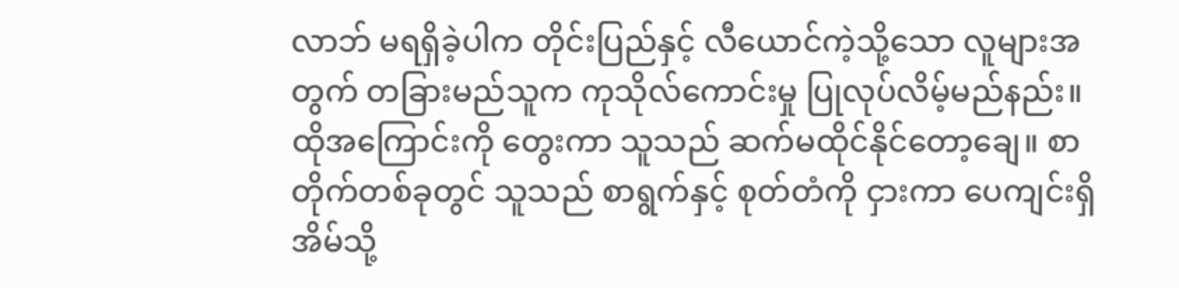လာဘ် မရရှိခဲ့ပါက တိုင်းပြည်နှင့် လီယောင်ကဲ့သို့သော လူများအတွက် တခြားမည်သူက ကုသိုလ်ကောင်းမှု ပြုလုပ်လိမ့်မည်နည်း။
ထိုအကြောင်းကို တွေးကာ သူသည် ဆက်မထိုင်နိုင်တော့ချေ။ စာတိုက်တစ်ခုတွင် သူသည် စာရွက်နှင့် စုတ်တံကို ငှားကာ ပေကျင်းရှိ အိမ်သို့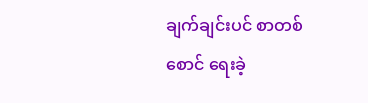ချက်ချင်းပင် စာတစ်စောင် ရေးခဲ့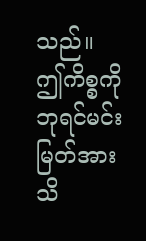သည်။
ဤကိစ္စကို ဘုရင်မင်းမြတ်အား သိ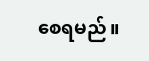စေရမည်။